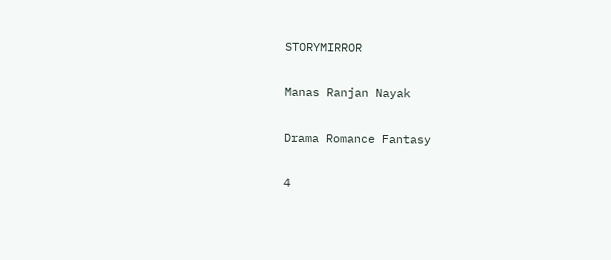STORYMIRROR

Manas Ranjan Nayak

Drama Romance Fantasy

4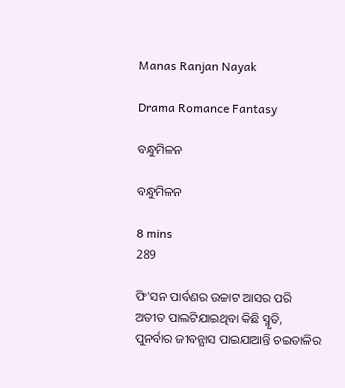Manas Ranjan Nayak

Drama Romance Fantasy

ବନ୍ଧୁମିଳନ

ବନ୍ଧୁମିଳନ

8 mins
289

ଫି'ସନ ପାର୍ବଣର ଉଚ୍ଚାଟ ଆସର ପରି ଅତୀତ ପାଲଟିଯାଇଥିବା କିଛି ସ୍ମୃତି, ପୁନର୍ବାର ଜୀବନ୍ଯାସ ପାଇଯାଆନ୍ତି ଚଇତାଳିର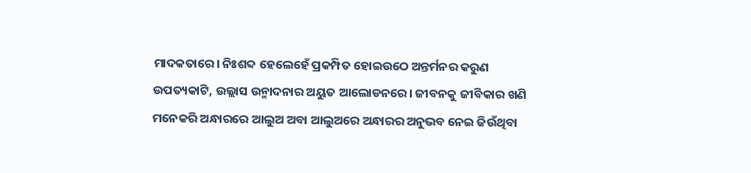ମାଦକତାରେ। ନିଃଶବ୍ଦ ହେଲେହେଁ ପ୍ରକମ୍ପିତ ହୋଇଉଠେ ଅନ୍ତର୍ମନର କରୁଣ ଉପତ୍ୟକାଟି, ଉଲ୍ଲାସ ଉନ୍ମାଦନାର ଅୟୁତ ଆଲୋଡନରେ। ଜୀବନକୁ ଜୀବିକାର ଖଣି ମନେକରି ଅନ୍ଧାରରେ ଆଲୁଅ ଅବା ଆଲୁଅରେ ଅନ୍ଧାରର ଅନୁଭବ ନେଇ ଜିଉଁଥିବା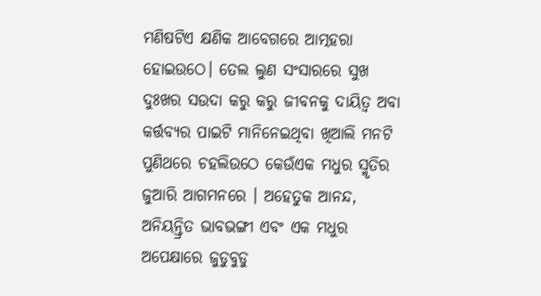ମଣିଷଟିଏ କ୍ଷଣିକ ଆବେଗରେ ଆତ୍ମହରା ହୋଇଉଠେ। ତେଲ ଲୁଣ ସଂସାରରେ ସୁଖ ଦୁଃଖର ସଉଦା କରୁ କରୁ ଜୀବନକୁ ଦାୟିତ୍ୱ ଅବା କର୍ତ୍ତବ୍ଯର ପାଇଟି ମାନିନେଇଥିବା ଖିଆଲି ମନଟି ପୁଣିଥରେ ଚହଲିଉଠେ କେଉଁଏକ ମଧୁର ସ୍ମୃତିର ଜୁଆରି ଆଗମନରେ । ଅହେତୁକ ଆନନ୍ଦ, ଅନିୟନ୍ତ୍ରିତ ଭାବଭଙ୍ଗୀ ଏବଂ ଏକ ମଧୁର ଅପେକ୍ଷାରେ ଜୁଡୁବୁଡୁ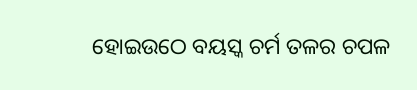ହୋଇଉଠେ ବୟସ୍କ ଚର୍ମ ତଳର ଚପଳ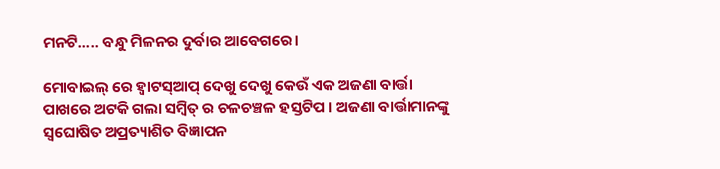ମନଟି..... ବନ୍ଧୁ ମିଳନର ଦୁର୍ବାର ଆବେଗରେ।

ମୋବାଇଲ୍ ରେ ହ୍ବାଟସ୍ଆପ୍ ଦେଖୁ ଦେଖୁ କେଉଁ ଏକ ଅଜଣା ବାର୍ତ୍ତା ପାଖରେ ଅଟକି ଗଲା ସମ୍ବିତ୍ ର ଚଳଚଞ୍ଚଳ ହସ୍ତଟିପ । ଅଜଣା ବାର୍ତ୍ତାମାନଙ୍କୁ ସ୍ବଘୋଷିତ ଅପ୍ରତ୍ୟାଶିତ ବିଜ୍ଞାପନ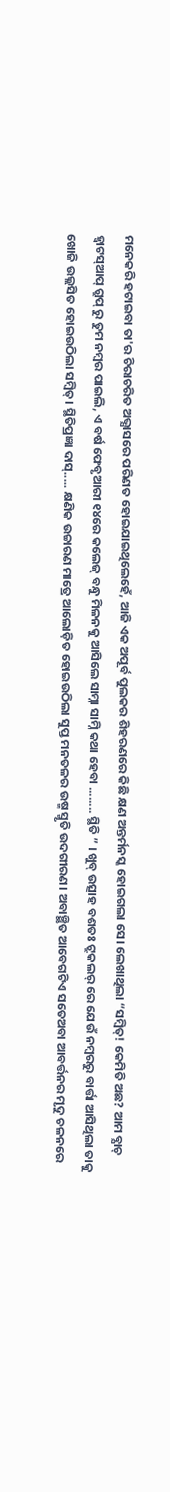ମନେକରି ହଟାଇବା ତା'ର ଚିରାଚରିତ ଅଭ୍ଯାସରେ ପରିଣତ ହୋଇଯାଇଥିଲେହେଁ, ଆଜି ଏକ ଅପୂର୍ବ ପୁଲକର ଶିହରଣରେ କିଛି କ୍ଷଣ ଅନ୍ତର୍ମନସ୍କ ହୋଇଗଲା ସେ। ଲେଖାଥିଲା “ସମ୍ବିତ୍! କେମିତି ଅଛ? ଆମ ବ୍ଯାଚ୍ ହ୍ବାଟସ୍ଆପ୍ ଗ୍ରୁପ୍ ରୁ ତୁମ ନମ୍ବର ପାଇଲି, ଏ ବର୍ଷ ଫେବୃଆରୀ ୧୪ରେ କଲେଜ୍ ବନ୍ଧୁ ମିଳନକୁ ଆସିଲେ ସାମ୍ନା ସାମ୍ନି କଥା ହେବା ........ ସ୍ଥିତି ” । ଖୁବ୍ ଉତ୍ସାହ ବଶତଃ ଟ୍ରୁକଲର୍ ରେ ଯେଉଁ ନମ୍ବରରୁ ବାର୍ତ୍ତା ଆସିଥିଲା ତାକୁ ଖୋଜି ଉଲ୍ଲସିତ ହୋଇଉଠିଲା ସମ୍ବିତ୍। ସ୍ଥିତିପ୍ରଜ୍ଞା ଦାସ୍..... କ୍ଷଣିକ ଉଚ୍ଚାରଣ ମାତ୍ରେ ଆଲୋଡ଼ିତ ହୋଇଉଠିଲା ସୁପ୍ତ ମନତଳର ଉଷ୍ମ ସ୍ମୃତି ଉଦଗୀରଣ। ଅବାଞ୍ଛିତ ଆବେଗଟିଏ ସତେଅବା ଆବର୍ତ୍ତନର ମୃଦୁ ଚଳନରେ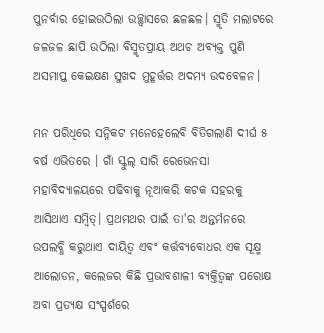ପୁନର୍ବାର ହୋଇଉଠିଲା ଉଚ୍ଛ୍ବାସରେ ଛଳଛଳ। ସ୍ମୃତି ମଲାଟରେ ଜଳଜଳ ଛାପି ଉଠିଲା ବିସ୍ମୃତପ୍ରାୟ ଅଥଚ ଅବ୍ଯକ୍ତ ପୁଣି ଅସମାପ୍ତ କେଇକ୍ଷଣ ସୁଖଦ ମୁହୂର୍ତ୍ତର ଅଦମ୍ଯ ଉଦବେଳନ।

ମନ ପରିଧିରେ ସନ୍ନିକଟ ମନେହେଲେବି ବିତିଗଲାଣି ଦୀର୍ଘ ୫ ବର୍ଷ ଏଭିତରେ । ଗାଁ ସ୍କୁଲ୍ ସାରି ରେଭେନସା ମହାବିଦ୍ଯାଳୟରେ ପଢିବାକୁ ନୂଆକରି କଟକ ସହରକୁ ଆସିଥାଏ ସମ୍ବିତ୍। ପ୍ରଥମଥର ପାଇଁ ତା'ର ଅନ୍ତର୍ମନରେ ଉପଲବ୍ଧି କରୁଥାଏ ଦାୟିତ୍ୱ ଏବଂ କର୍ତ୍ତବ୍ଯବୋଧର ଏକ ସୂକ୍ଷ୍ମ ଆଲୋଡନ, କଲେଜର କିଛି ପ୍ରଭାବଶାଳୀ ବ୍ଯକ୍ତିତ୍ବଙ୍କ ପରୋକ୍ଷ ଅବା ପ୍ରତ୍ଯକ୍ଷ ସଂସ୍ପର୍ଶରେ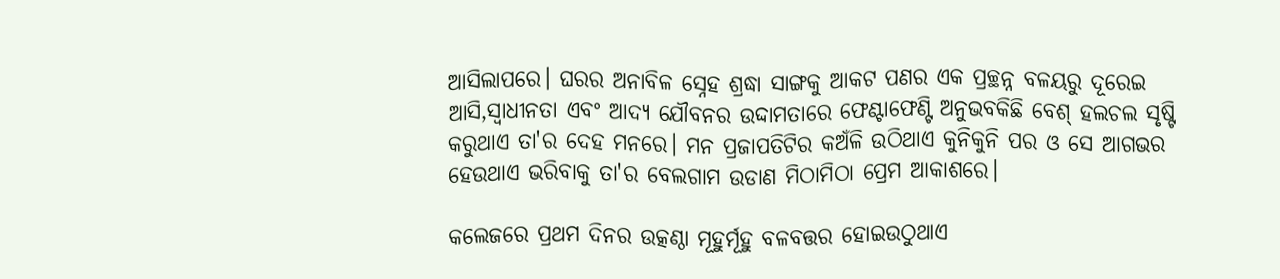ଆସିଲାପରେ। ଘରର ଅନାବିଳ ସ୍ନେହ ଶ୍ରଦ୍ଧା ସାଙ୍ଗକୁ ଆକଟ ପଣର ଏକ ପ୍ରଚ୍ଛନ୍ନ ବଳୟରୁ ଦୂରେଇ ଆସି,ସ୍ବାଧୀନତା ଏବଂ ଆଦ୍ଯ ଯୌବନର ଉଦ୍ଦାମତାରେ ଫେଣ୍ଟାଫେଣ୍ଟି ଅନୁଭବକିଛି ବେଶ୍ ହଲଚଲ ସୃଷ୍ଟି କରୁଥାଏ ତା'ର ଦେହ ମନରେ। ମନ ପ୍ରଜାପତିଟିର କଅଁଳି ଉଠିଥାଏ କୁନିକୁନି ପର ଓ ସେ ଆଗଭର ହେଉଥାଏ ଭରିବାକୁ ତା'ର ବେଲଗାମ ଉଡାଣ ମିଠାମିଠା ପ୍ରେମ ଆକାଶରେ।

କଲେଜରେ ପ୍ରଥମ ଦିନର ଉତ୍କଣ୍ଠା ମୂହୁର୍ମୂହୁ ବଳବତ୍ତର ହୋଇଉଠୁଥାଏ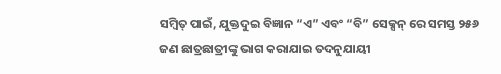ସମ୍ବିତ୍ ପାଇଁ, ଯୁକ୍ତଦୁଇ ବିଜ୍ଞାନ “ଏ” ଏବଂ “ବି” ସେକ୍ସନ୍ ରେ ସମସ୍ତ ୨୫୬ ଜଣ ଛାତ୍ରଛାତ୍ରୀଙ୍କୁ ଭାଗ କରାଯାଇ ତଦନୁଯାୟୀ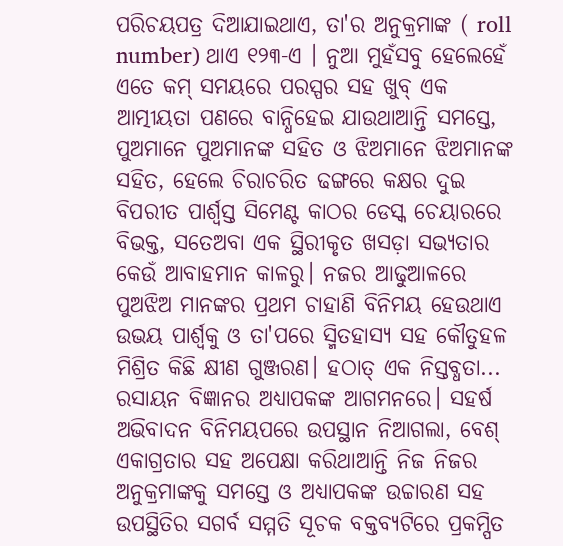ପରିଚୟପତ୍ର ଦିଆଯାଇଥାଏ, ତା'ର ଅନୁକ୍ରମାଙ୍କ ( roll number) ଥାଏ ୧୨୩-ଏ । ନୁଆ ମୁହଁସବୁ ହେଲେହେଁ ଏତେ କମ୍ ସମୟରେ ପରସ୍ପର ସହ ଖୁବ୍ ଏକ ଆତ୍ମୀୟତା ପଣରେ ବାନ୍ଧିହେଇ ଯାଉଥାଆନ୍ତି ସମସ୍ତେ, ପୁଅମାନେ ପୁଅମାନଙ୍କ ସହିତ ଓ ଝିଅମାନେ ଝିଅମାନଙ୍କ ସହିତ, ହେଲେ ଚିରାଚରିତ ଢଙ୍ଗରେ କକ୍ଷର ଦୁଇ ବିପରୀତ ପାର୍ଶ୍ୱସ୍ତ ସିମେଣ୍ଟ କାଠର ଡେସ୍କ ଚେୟାରରେ ବିଭକ୍ତ, ସତେଅବା ଏକ ସ୍ଥିରୀକୃତ ଖସଡ଼ା ସଭ୍ୟତାର କେଉଁ ଆବାହମାନ କାଳରୁ। ନଜର ଆଢୁଆଳରେ ପୁଅଝିଅ ମାନଙ୍କର ପ୍ରଥମ ଚାହାଣି ବିନିମୟ ହେଉଥାଏ ଉଭୟ ପାର୍ଶ୍ବକୁ ଓ ତା'ପରେ ସ୍ମିତହାସ୍ୟ ସହ କୌତୁହଳ ମିଶ୍ରିତ କିଛି କ୍ଷୀଣ ଗୁଞ୍ଜରଣ। ହଠାତ୍ ଏକ ନିସ୍ତବ୍ଧତା... ରସାୟନ ବିଜ୍ଞାନର ଅଧ୍ଯାପକଙ୍କ ଆଗମନରେ। ସହର୍ଷ ଅଭିବାଦନ ବିନିମୟପରେ ଉପସ୍ଥାନ ନିଆଗଲା, ବେଶ୍ ଏକାଗ୍ରତାର ସହ ଅପେକ୍ଷା କରିଥାଆନ୍ତି ନିଜ ନିଜର ଅନୁକ୍ରମାଙ୍କକୁ ସମସ୍ତେ ଓ ଅଧ୍ଯାପକଙ୍କ ଉଚ୍ଚାରଣ ସହ ଉପସ୍ଥିତିର ସଗର୍ବ ସମ୍ମତି ସୂଚକ ବକ୍ତବ୍ଯଟିରେ ପ୍ରକମ୍ପିତ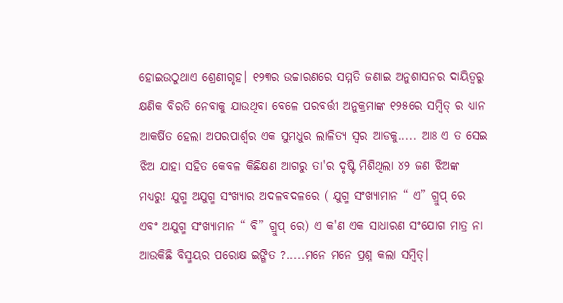ହୋଇଉଠୁଥାଏ ଶ୍ରେଣୀଗୃହ। ୧୨୩ର ଉଚ୍ଚାରଣରେ ସମ୍ମତି ଜଣାଇ ଅନୁଶାସନର ଦାୟିତ୍ୱରୁ କ୍ଷଣିକ ବିରତି ନେବାକୁ ଯାଉଥିବା ବେଳେ ପରବର୍ତ୍ତୀ ଅନୁକ୍ରମାଙ୍କ ୧୨୫ରେ ସମ୍ବିତ୍ ର ଧ୍ଯାନ ଆକର୍ଷିତ ହେଲା ଅପରପାର୍ଶ୍ଵର ଏକ ସୁମଧୁର ଲାଳିତ୍ୟ ସ୍ବର ଆଡକୁ..... ଆଃ ଏ ତ ସେଇ ଝିଅ ଯାହା ସହିତ କେବଳ କିଛିକ୍ଷଣ ଆଗରୁ ତା'ର ଦୃଷ୍ଟି ମିଶିଥିଲା ୪୨ ଜଣ ଝିଅଙ୍କ ମଧ୍ଯରୁ! ଯୁଗ୍ମ ଅଯୁଗ୍ମ ସଂଖ୍ଯାର ଅଦଳବଦଳରେ ( ଯୁଗ୍ମ ସଂଖ୍ଯାମାନ “ ଏ” ଗ୍ରୁପ୍ ରେ ଏବଂ ଅଯୁଗ୍ମ ସଂଖ୍ଯାମାନ “ ବି” ଗ୍ରୁପ୍ ରେ) ଏ କ'ଣ ଏକ ସାଧାରଣ ସଂଯୋଗ ମାତ୍ର ନା ଆଉକିଛି ବିସ୍ମୟର ପରୋକ୍ଷ ଇଙ୍ଗିତ ?.....ମନେ ମନେ ପ୍ରଶ୍ନ କଲା ସମ୍ବିତ୍।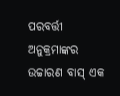ପରବର୍ତ୍ତୀ ଅନୁକ୍ରମାଙ୍କର ଉଚ୍ଚାରଣ ବାସ୍ ଏକ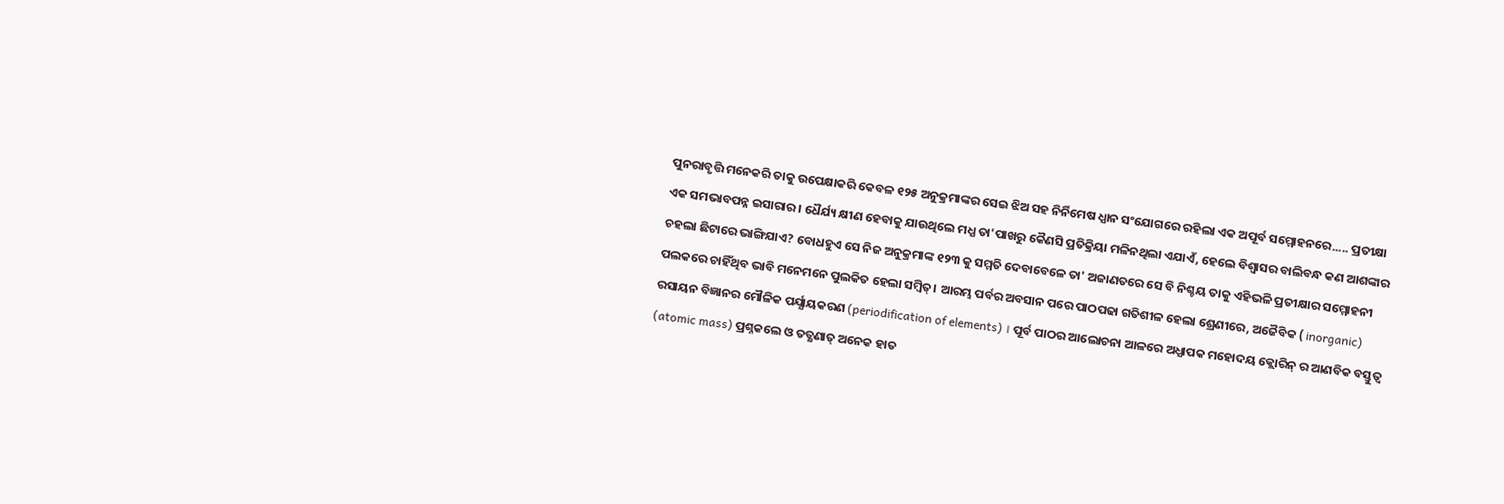ପୁନରାବୃତ୍ତି ମନେକରି ତାକୁ ଉପେକ୍ଷାକରି କେବଳ ୧୨୫ ଅନୁକ୍ରମାଙ୍କର ସେଇ ଝିଅ ସହ ନିର୍ନିମେଷ ଧ୍ଯାନ ସଂଯୋଗରେ ରହିଲା ଏକ ଅପୂର୍ବ ସମ୍ମୋହନରେ..... ପ୍ରତୀକ୍ଷା ଏକ ସମଭାବପନ୍ନ ଇସାରାର। ଧୈର୍ଯ୍ୟ କ୍ଷୀଣ ହେବାକୁ ଯାଉଥିଲେ ମଧ୍ଯ ତା'ପାଖରୁ କୈଣସି ପ୍ରତିକ୍ରିୟା ମଳିନଥିଲା ଏଯାଏଁ, ହେଲେ ବିଶ୍ବାସର ବାଲିବନ୍ଧ କଣ ଆଶଙ୍କାର ଚହଲା ଛିଟାରେ ଭାଙ୍ଗିଯାଏ? ବୋଧହୁଏ ସେ ନିଜ ଅନୁକ୍ରମାଙ୍କ ୧୨୩ କୁ ସମ୍ମତି ଦେବାବେଳେ ତା' ଅଜାଣତରେ ସେ ବି ନିଶ୍ଚୟ ତାକୁ ଏହିଭଳି ପ୍ରତୀକ୍ଷାର ସମ୍ମୋହନୀ ପଲକରେ ଚାହିଁଥିବ ଭାବି ମନେମନେ ପୁଲକିତ ହେଲା ସମ୍ବିତ୍। ଆରମ୍ଭ ପର୍ବର ଅବସାନ ପରେ ପାଠପଢା ଗତିଶୀଳ ହେଲା ଶ୍ରେଣୀରେ, ଅଜୈବିକ ( inorganic) ରସାୟନ ବିଜ୍ଞାନର ମୌଳିକ ପର୍ଯ୍ଯାୟକରଣ (periodification of elements) । ପୂର୍ବ ପାଠର ଆଲୋଚନା ଆଳରେ ଅଧ୍ଯାପକ ମହୋଦୟ କ୍ଲୋରିନ୍ ର ଆଣବିକ ବସ୍ତୁତ୍ବ (atomic mass) ପ୍ରଶ୍ନକଲେ ଓ ତତ୍କ୍ଷଣାତ୍ ଅନେକ ହାତ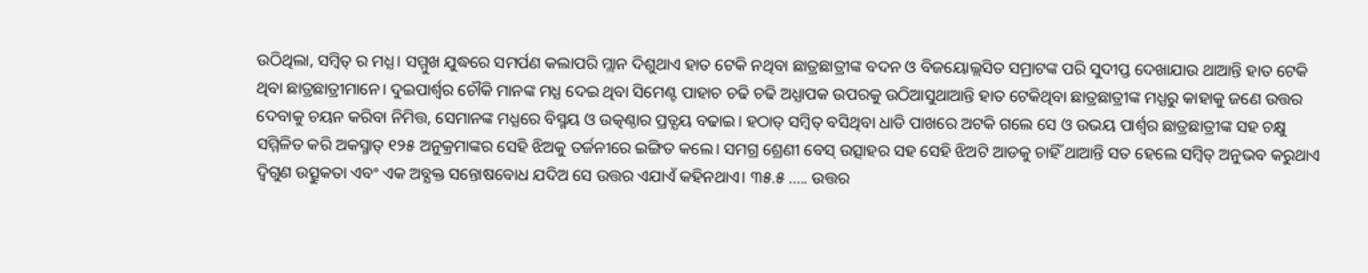ଉଠିଥିଲା, ସମ୍ବିତ୍ ର ମଧ୍ଯ। ସମ୍ମୁଖ ଯୁଦ୍ଧରେ ସମର୍ପଣ କଲାପରି ମ୍ଲାନ ଦିଶୁଥାଏ ହାତ ଟେକି ନଥିବା ଛାତ୍ରଛାତ୍ରୀଙ୍କ ବଦନ ଓ ବିଜୟୋଲ୍ଲସିତ ସମ୍ରାଟଙ୍କ ପରି ସୁଦୀପ୍ତ ଦେଖାଯାଉ ଥାଆନ୍ତି ହାତ ଟେକି ଥିବା ଛାତ୍ରଛାତ୍ରୀମାନେ। ଦୁଇପାର୍ଶ୍ଵର ଚୌକି ମାନଙ୍କ ମଧ୍ଯ ଦେଇ ଥିବା ସିମେଣ୍ଟ ପାହାଚ ଚଢି ଚଢି ଅଧ୍ଯାପକ ଉପରକୁ ଉଠିଆସୁଥାଆନ୍ତି ହାତ ଟେକିଥିବା ଛାତ୍ରଛାତ୍ରୀଙ୍କ ମଧ୍ଯରୁ କାହାକୁ ଜଣେ ଉତ୍ତର ଦେବାକୁ ଚୟନ କରିବା ନିମିତ୍ତ, ସେମାନଙ୍କ ମଧ୍ଯରେ ବିସ୍ମୟ ଓ ଉତ୍କଣ୍ଠାର ପ୍ରତ୍ଯୟ ବଢାଇ। ହଠାତ୍ ସମ୍ବିତ୍ ବସିଥିବା ଧାଡି ପାଖରେ ଅଟକି ଗଲେ ସେ ଓ ଉଭୟ ପାର୍ଶ୍ବର ଛାତ୍ରଛାତ୍ରୀଙ୍କ ସହ ଚକ୍ଷୁ ସମ୍ମିଳିତ କରି ଅକସ୍ମାତ୍ ୧୨୫ ଅନୁକ୍ରମାଙ୍କର ସେହି ଝିଅକୁ ତର୍ଜନୀରେ ଇଙ୍ଗିତ କଲେ। ସମଗ୍ର ଶ୍ରେଣୀ ବେସ୍ ଉତ୍ସାହର ସହ ସେହି ଝିଅଟି ଆଡକୁ ଚାହିଁ ଥାଆନ୍ତି ସତ ହେଲେ ସମ୍ବିତ୍ ଅନୁଭବ କରୁଥାଏ ଦ୍ବିଗୁଣ ଉତ୍ସୁକତା ଏବଂ ଏକ ଅବ୍ଯକ୍ତ ସନ୍ତୋଷବୋଧ ଯଦିଅ ସେ ଉତ୍ତର ଏଯାଏଁ କହିନଥାଏ। ୩୫.୫ ..... ଉତ୍ତର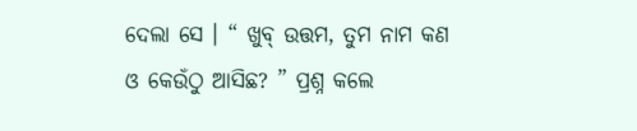ଦେଲା ସେ । “ ଖୁବ୍ ଉତ୍ତମ, ତୁମ ନାମ କଣ ଓ କେଉଁଠୁ ଆସିଛ? ” ପ୍ରଶ୍ନ କଲେ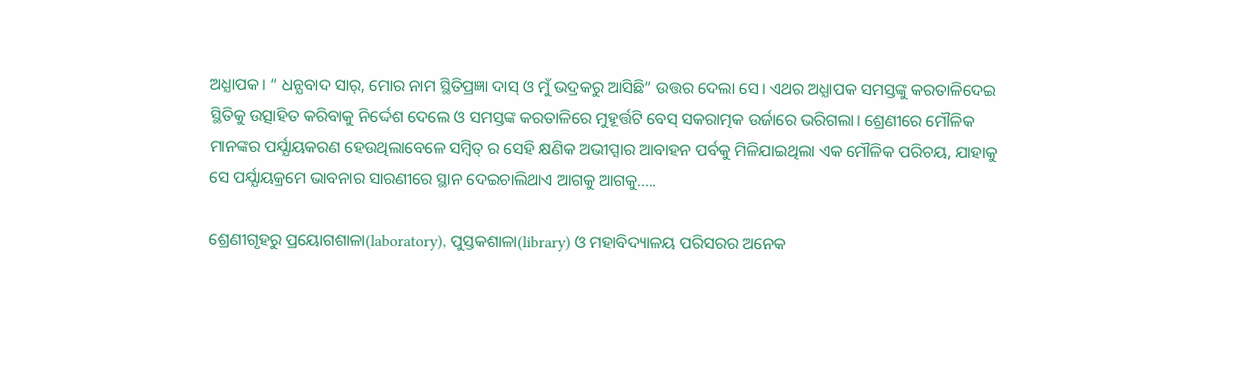ଅଧ୍ଯାପକ। “ ଧନ୍ଯବାଦ ସାର୍, ମୋର ନାମ ସ୍ଥିତିପ୍ରଜ୍ଞା ଦାସ୍ ଓ ମୁଁ ଭଦ୍ରକରୁ ଆସିଛି” ଉତ୍ତର ଦେଲା ସେ। ଏଥର ଅଧ୍ଯାପକ ସମସ୍ତଙ୍କୁ କରତାଳିଦେଇ ସ୍ଥିତିକୁ ଉତ୍ସାହିତ କରିବାକୁ ନିର୍ଦ୍ଦେଶ ଦେଲେ ଓ ସମସ୍ତଙ୍କ କରତାଳିରେ ମୁହୂର୍ତ୍ତଟି ବେସ୍ ସକରାତ୍ମକ ଉର୍ଜାରେ ଭରିଗଲା। ଶ୍ରେଣୀରେ ମୌଳିକ ମାନଙ୍କର ପର୍ଯ୍ଯାୟକରଣ ହେଉଥିଲାବେଳେ ସମ୍ବିତ୍ ର ସେହି କ୍ଷଣିକ ଅଭୀପ୍ସାର ଆବାହନ ପର୍ବକୁ ମିଳିଯାଇଥିଲା ଏକ ମୌଳିକ ପରିଚୟ, ଯାହାକୁ ସେ ପର୍ଯ୍ଯାୟକ୍ରମେ ଭାବନାର ସାରଣୀରେ ସ୍ଥାନ ଦେଇଚାଲିଥାଏ ଆଗକୁ ଆଗକୁ.....

ଶ୍ରେଣୀଗୃହରୁ ପ୍ରୟୋଗଶାଳା(laboratory), ପୁସ୍ତକଶାଳା(library) ଓ ମହାବିଦ୍ୟାଳୟ ପରିସରର ଅନେକ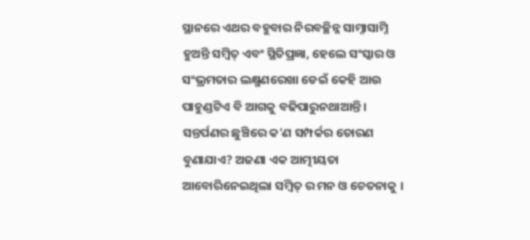ସ୍ଥାନରେ ଏଥର ବହୁବାର ନିରବଚ୍ଛିନ୍ନ ସାମ୍ନାସାମ୍ନି ହୁଅନ୍ତି ସମ୍ବିତ୍ ଏବଂ ସ୍ଥିତିପ୍ରଜ୍ଞା, ହେଲେ ସଂସ୍କାର ଓ ସଂଭ୍ରମତାର ଲକ୍ଷ୍ମଣରେଖା ଡେଇଁ କେହି ଆଉ ପାହୁଣ୍ଡଟିଏ ବି ଆଗକୁ ବଢିପାରୁନଥାଆନ୍ତି। ସନ୍ତର୍ପଣର ଛୁଞ୍ଚିରେ କ'ଣ ସମ୍ପର୍କର ତୋରଣ ବୁଣାଯାଏ? ଅଜଣା ଏକ ଆତ୍ମୀୟତା ଆବୋରିନେଇଥିଲା ସମ୍ବିତ୍ ର ମନ ଓ ଚେତନାକୁ ।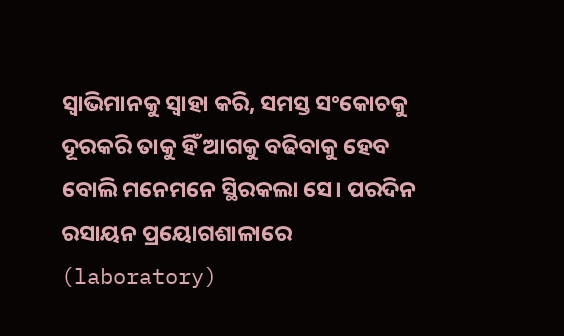ସ୍ବାଭିମାନକୁ ସ୍ବାହା କରି, ସମସ୍ତ ସଂକୋଚକୁ ଦୂରକରି ତାକୁ ହିଁ ଆଗକୁ ବଢିବାକୁ ହେବ ବୋଲି ମନେମନେ ସ୍ଥିରକଲା ସେ। ପରଦିନ ରସାୟନ ପ୍ରୟୋଗଶାଳାରେ (laboratory)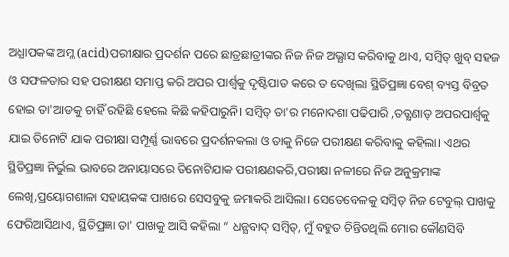ଅଧ୍ଯାପକଙ୍କ ଅମ୍ଳ (acid)ପରୀକ୍ଷାର ପ୍ରଦର୍ଶନ ପରେ ଛାତ୍ରଛାତ୍ରୀଙ୍କର ନିଜ ନିଜ ଅଭ୍ଯାସ କରିବାକୁ ଥାଏ, ସମ୍ବିତ୍ ଖୁବ୍ ସହଜ ଓ ସଫଳତାର ସହ ପରୀକ୍ଷଣ ସମାପ୍ତ କରି ଅପର ପାର୍ଶ୍ୱକୁ ଦୃଷ୍ଟିପାତ କରେ ତ ଦେଖିଲା ସ୍ଥିତିପ୍ରଜ୍ଞା ବେଶ୍ ବ୍ୟସ୍ତ ବିବ୍ରତ ହୋଇ ତା'ଆଡକୁ ଚାହିଁ ରହିଛି ହେଲେ କିଛି କହିପାରୁନି। ସମ୍ବିତ୍ ତା'ର ମନୋଦଶା ପଢିପାରି ,ତତ୍କ୍ଷଣାତ୍ ଅପରପାର୍ଶ୍ଵକୁ ଯାଇ ତିନୋଟି ଯାକ ପରୀକ୍ଷା ସମ୍ପୂର୍ଣ୍ଣ ଭାବରେ ପ୍ରଦର୍ଶନକଲା ଓ ତାକୁ ନିଜେ ପରୀକ୍ଷଣ କରିବାକୁ କହିଲା। ଏଥର ସ୍ଥିତିପ୍ରଜ୍ଞା ନିର୍ଭୁଲ ଭାବରେ ଅନାୟାସରେ ତିନୋଟିଯାକ ପରୀକ୍ଷଣକରି,ପରୀକ୍ଷା ନଳୀରେ ନିଜ ଅନୁକ୍ରମାଙ୍କ ଲେଖି,ପ୍ରୟୋଗଶାଳା ସହାୟକଙ୍କ ପାଖରେ ସେସବୁକୁ ଜମାକରି ଆସିଲା। ସେତେବେଳକୁ ସମ୍ବିତ୍ ନିଜ ଟେବୁଲ୍ ପାଖକୁ ଫେରିଆସିଥାଏ, ସ୍ଥିତିପ୍ରଜ୍ଞା ତା' ପାଖକୁ ଆସି କହିଲା “ ଧନ୍ଯବାଦ୍ ସମ୍ବିତ୍, ମୁଁ ବହୁତ ଚିନ୍ତିତଥିଲି ମୋର କୌଣସିବି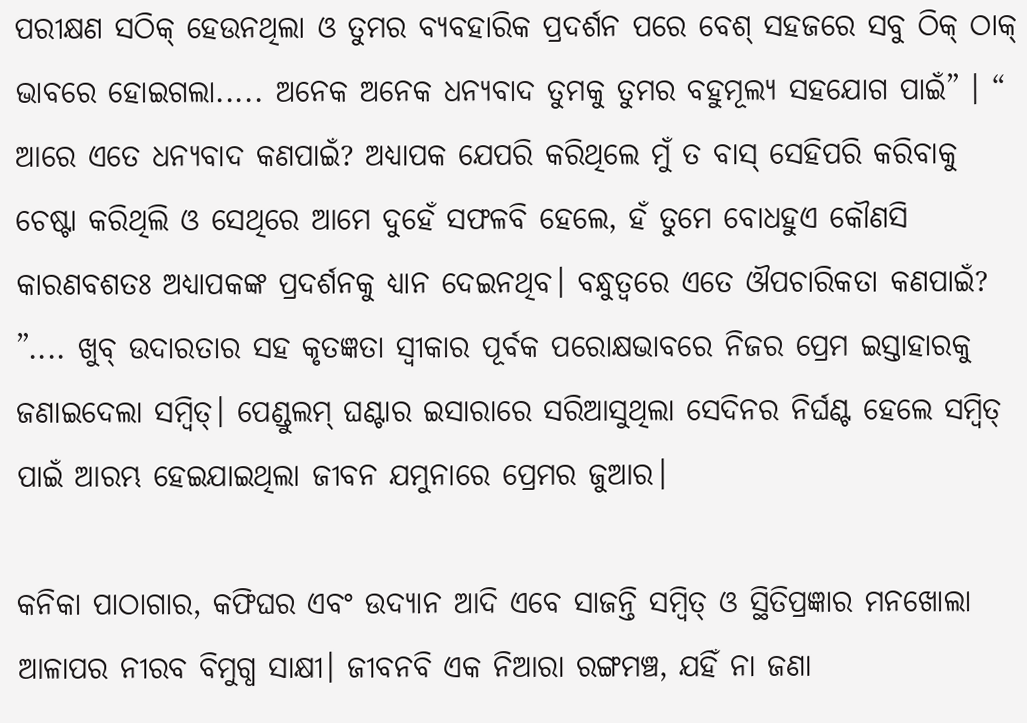ପରୀକ୍ଷଣ ସଠିକ୍ ହେଉନଥିଲା ଓ ତୁମର ବ୍ଯବହାରିକ ପ୍ରଦର୍ଶନ ପରେ ବେଶ୍ ସହଜରେ ସବୁ ଠିକ୍ ଠାକ୍ ଭାବରେ ହୋଇଗଲା..... ଅନେକ ଅନେକ ଧନ୍ଯବାଦ ତୁମକୁ ତୁମର ବହୁମୂଲ୍ଯ ସହଯୋଗ ପାଇଁ” । “ ଆରେ ଏତେ ଧନ୍ଯବାଦ କଣପାଇଁ? ଅଧ୍ଯାପକ ଯେପରି କରିଥିଲେ ମୁଁ ତ ବାସ୍ ସେହିପରି କରିବାକୁ ଚେଷ୍ଟା କରିଥିଲି ଓ ସେଥିରେ ଆମେ ଦୁହେଁ ସଫଳବି ହେଲେ, ହଁ ତୁମେ ବୋଧହୁଏ କୌଣସି କାରଣବଶତଃ ଅଧ୍ଯାପକଙ୍କ ପ୍ରଦର୍ଶନକୁ ଧ୍ଯାନ ଦେଇନଥିବ। ବନ୍ଧୁତ୍ବରେ ଏତେ ଔପଚାରିକତା କଣପାଇଁ? ”.... ଖୁବ୍ ଉଦାରତାର ସହ କୃତଜ୍ଞତା ସ୍ବୀକାର ପୂର୍ବକ ପରୋକ୍ଷଭାବରେ ନିଜର ପ୍ରେମ ଇସ୍ତାହାରକୁ ଜଣାଇଦେଲା ସମ୍ବିତ୍। ପେଣ୍ଡୁଲମ୍ ଘଣ୍ଟାର ଇସାରାରେ ସରିଆସୁଥିଲା ସେଦିନର ନିର୍ଘଣ୍ଟ ହେଲେ ସମ୍ବିତ୍ ପାଇଁ ଆରମ୍ଭ ହେଇଯାଇଥିଲା ଜୀବନ ଯମୁନାରେ ପ୍ରେମର ଜୁଆର।

କନିକା ପାଠାଗାର, କଫିଘର ଏବଂ ଉଦ୍ଯାନ ଆଦି ଏବେ ସାଜନ୍ତି ସମ୍ବିତ୍ ଓ ସ୍ଥିତିପ୍ରଜ୍ଞାର ମନଖୋଲା ଆଳାପର ନୀରବ ବିମୁଗ୍ଧ ସାକ୍ଷୀ। ଜୀବନବି ଏକ ନିଆରା ରଙ୍ଗମଞ୍ଚ, ଯହିଁ ନା ଜଣା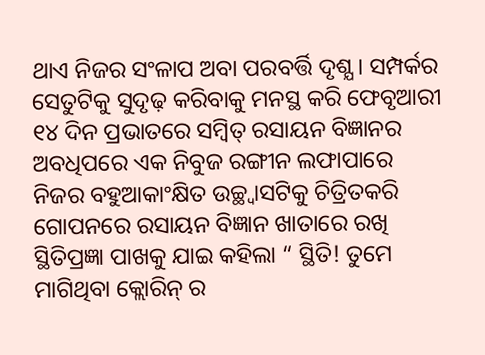ଥାଏ ନିଜର ସଂଳାପ ଅବା ପରବର୍ତ୍ତି ଦୃଶ୍ଯ। ସମ୍ପର୍କର ସେତୁଟିକୁ ସୁଦୃଢ଼ କରିବାକୁ ମନସ୍ଥ କରି ଫେବୃଆରୀ ୧୪ ଦିନ ପ୍ରଭାତରେ ସମ୍ବିତ୍ ରସାୟନ ବିଜ୍ଞାନର ଅବଧିପରେ ଏକ ନିବୁଜ ରଙ୍ଗୀନ ଲଫାପାରେ ନିଜର ବହୁଆକାଂକ୍ଷିତ ଉଚ୍ଛ୍ବାସଟିକୁ ଚିତ୍ରିତକରି ଗୋପନରେ ରସାୟନ ବିଜ୍ଞାନ ଖାତାରେ ରଖି ସ୍ଥିତିପ୍ରଜ୍ଞା ପାଖକୁ ଯାଇ କହିଲା “ ସ୍ଥିତି! ତୁମେ ମାଗିଥିବା କ୍ଲୋରିନ୍ ର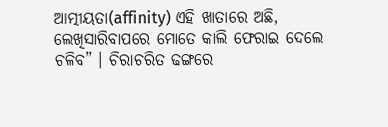ଆତ୍ମୀୟତା(affinity) ଏହି ଖାତାରେ ଅଛି, ଲେଖିସାରିବାପରେ ମୋତେ କାଲି ଫେରାଇ ଦେଲେ ଚଳିବ” । ଚିରାଚରିତ ଢଙ୍ଗରେ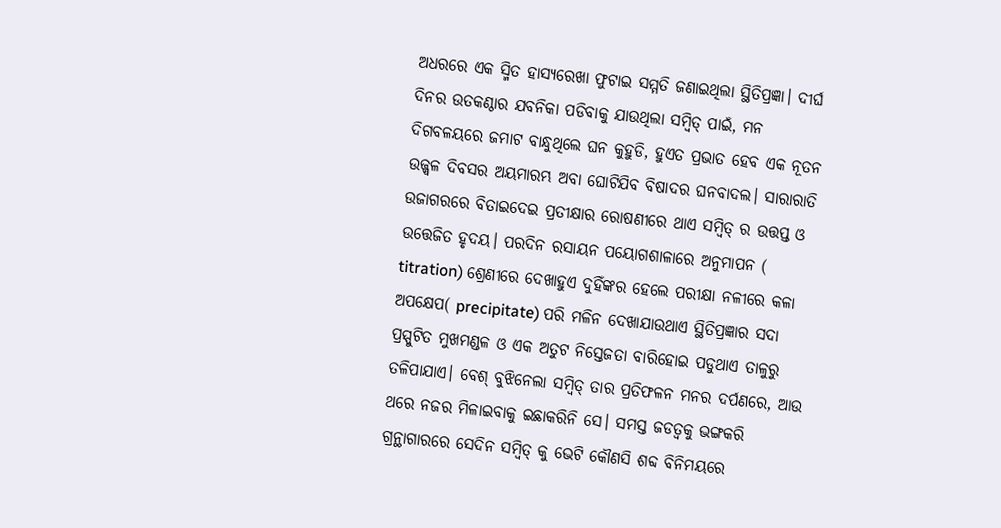ଅଧରରେ ଏକ ସ୍ମିତ ହାସ୍ୟରେଖା ଫୁଟାଇ ସମ୍ମତି ଜଣାଇଥିଲା ସ୍ଥିତିପ୍ରଜ୍ଞା। ଦୀର୍ଘ ଦିନର ଉତକଣ୍ଠାର ଯବନିକା ପଡିବାକୁ ଯାଉଥିଲା ସମ୍ବିତ୍ ପାଇଁ, ମନ ଦିଗବଳୟରେ ଜମାଟ ବାନ୍ଧୁଥିଲେ ଘନ କୁହୁଡି, ହୁଏତ ପ୍ରଭାତ ହେବ ଏକ ନୂତନ ଉଜ୍ଜ୍ବଳ ଦିବସର ଅୟମାରମ୍ଭ ଅବା ଘୋଟିଯିବ ବିଷାଦର ଘନବାଦଲ। ସାରାରାତି ଉଜାଗରରେ ବିତାଇଦେଇ ପ୍ରତୀକ୍ଷାର ରୋଷଣୀରେ ଥାଏ ସମ୍ବିତ୍ ର ଉତ୍ତପ୍ତ ଓ ଉତ୍ତେଜିତ ହୃଦୟ। ପରଦିନ ରସାୟନ ପୟୋଗଶାଳାରେ ଅନୁମାପନ ( titration) ଶ୍ରେଣୀରେ ଦେଖାହୁଏ ଦୁହିଁଙ୍କର ହେଲେ ପରୀକ୍ଷା ନଳୀରେ କଳା ଅପକ୍ଷେପ( precipitate) ପରି ମଳିନ ଦେଖାଯାଉଥାଏ ସ୍ଥିତିପ୍ରଜ୍ଞାର ସଦା ପ୍ରସ୍ପୁଟିତ ମୁଖମଣ୍ଡଳ ଓ ଏକ ଅତୁଟ ନିସ୍ତେଜତା ବାରିହୋଇ ପଡୁଥାଏ ତାଳୁରୁ ତଳିପାଯାଏ। ବେଶ୍ ବୁଝିନେଲା ସମ୍ବିତ୍ ତାର ପ୍ରତିଫଳନ ମନର ଦର୍ପଣରେ, ଆଉ ଥରେ ନଜର ମିଳାଇବାକୁ ଇଛାକରିନି ସେ। ସମସ୍ତ ଜଡତ୍ବକୁ ଭଙ୍ଗକରି ଗ୍ରନ୍ଥାଗାରରେ ସେଦିନ ସମ୍ବିତ୍ କୁ ଭେଟି କୌଣସି ଶବ୍ଦ ବିନିମୟରେ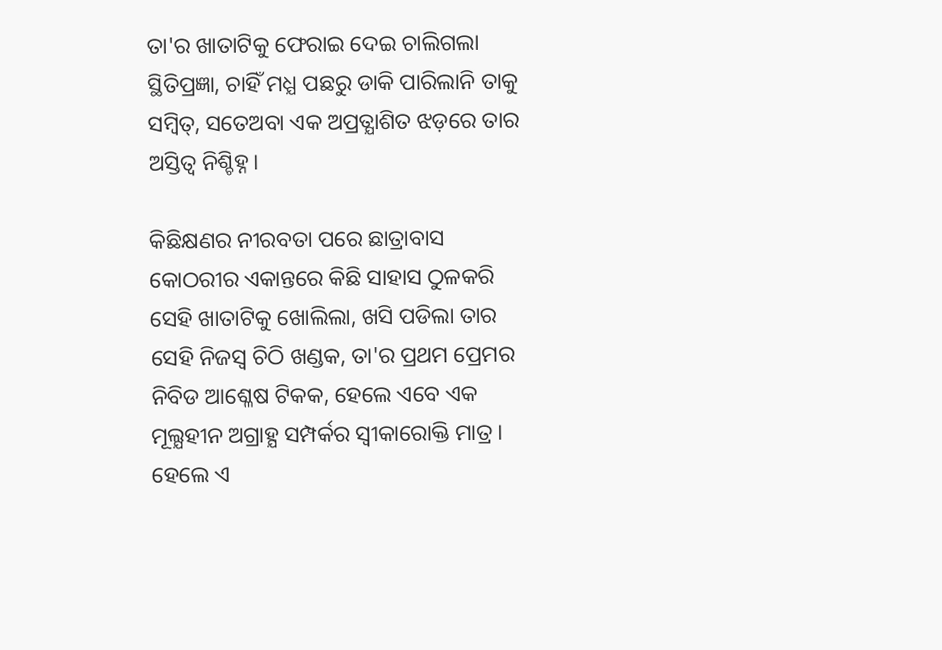ତା'ର ଖାତାଟିକୁ ଫେରାଇ ଦେଇ ଚାଲିଗଲା ସ୍ଥିତିପ୍ରଜ୍ଞା, ଚାହିଁ ମଧ୍ଯ ପଛରୁ ଡାକି ପାରିଲାନି ତାକୁ ସମ୍ବିତ୍, ସତେଅବା ଏକ ଅପ୍ରତ୍ଯାଶିତ ଝଡ଼ରେ ତାର ଅସ୍ତିତ୍ବ ନିଶ୍ଚିହ୍ନ।

କିଛିକ୍ଷଣର ନୀରବତା ପରେ ଛାତ୍ରାବାସ କୋଠରୀର ଏକାନ୍ତରେ କିଛି ସାହାସ ଠୁଳକରି ସେହି ଖାତାଟିକୁ ଖୋଲିଲା, ଖସି ପଡିଲା ତାର ସେହି ନିଜସ୍ବ ଚିଠି ଖଣ୍ଡକ, ତା'ର ପ୍ରଥମ ପ୍ରେମର ନିବିଡ ଆଶ୍ଳେଷ ଟିକକ, ହେଲେ ଏବେ ଏକ ମୂଲ୍ଯହୀନ ଅଗ୍ରାହ୍ଯ ସମ୍ପର୍କର ସ୍ବୀକାରୋକ୍ତି ମାତ୍ର । ହେଲେ ଏ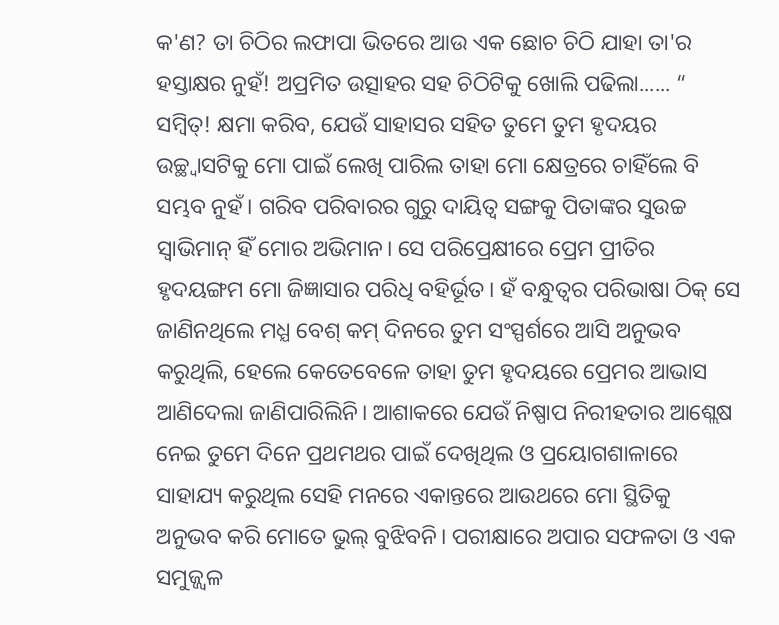କ'ଣ? ତା ଚିଠିର ଲଫାପା ଭିତରେ ଆଉ ଏକ ଛୋଚ ଚିଠି ଯାହା ତା'ର ହସ୍ତାକ୍ଷର ନୁହଁ! ଅପ୍ରମିତ ଉତ୍ସାହର ସହ ଚିଠିଟିକୁ ଖୋଲି ପଢିଲା...... “ ସମ୍ବିତ୍! କ୍ଷମା କରିବ, ଯେଉଁ ସାହାସର ସହିତ ତୁମେ ତୁମ ହୃଦୟର ଉଚ୍ଛ୍ବାସଟିକୁ ମୋ ପାଇଁ ଲେଖି ପାରିଲ ତାହା ମୋ କ୍ଷେତ୍ରରେ ଚାହିଁଲେ ବି ସମ୍ଭବ ନୁହଁ। ଗରିବ ପରିବାରର ଗୁରୁ ଦାୟିତ୍ୱ ସଙ୍ଗକୁ ପିତାଙ୍କର ସୁଉଚ୍ଚ ସ୍ବାଭିମାନ୍ ହିଁ ମୋର ଅଭିମାନ। ସେ ପରିପ୍ରେକ୍ଷୀରେ ପ୍ରେମ ପ୍ରୀତିର ହୃଦୟଙ୍ଗମ ମୋ ଜିଜ୍ଞାସାର ପରିଧି ବହିର୍ଭୂତ। ହଁ ବନ୍ଧୁତ୍ବର ପରିଭାଷା ଠିକ୍ ସେ ଜାଣିନଥିଲେ ମଧ୍ଯ ବେଶ୍ କମ୍ ଦିନରେ ତୁମ ସଂସ୍ପର୍ଶରେ ଆସି ଅନୁଭବ କରୁଥିଲି, ହେଲେ କେତେବେଳେ ତାହା ତୁମ ହୃଦୟରେ ପ୍ରେମର ଆଭାସ ଆଣିଦେଲା ଜାଣିପାରିଲିନି। ଆଶାକରେ ଯେଉଁ ନିଷ୍ପାପ ନିରୀହତାର ଆଶ୍ଲେଷ ନେଇ ତୁମେ ଦିନେ ପ୍ରଥମଥର ପାଇଁ ଦେଖିଥିଲ ଓ ପ୍ରୟୋଗଶାଳାରେ ସାହାଯ୍ୟ କରୁଥିଲ ସେହି ମନରେ ଏକାନ୍ତରେ ଆଉଥରେ ମୋ ସ୍ଥିତିକୁ ଅନୁଭବ କରି ମୋତେ ଭୁଲ୍ ବୁଝିବନି। ପରୀକ୍ଷାରେ ଅପାର ସଫଳତା ଓ ଏକ ସମୁଜ୍ଜ୍ଵଳ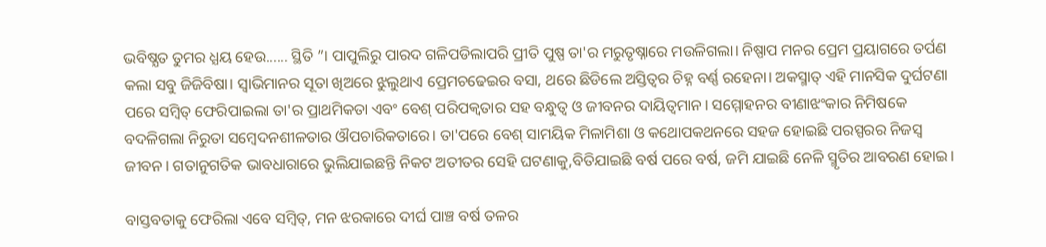ଭବିଷ୍ଯତ ତୁମର ଧ୍ଯୟ ହେଉ...... ସ୍ଥିତି ”। ପାପୁଲିରୁ ପାରଦ ଗଳିପଡିଲାପରି ପ୍ରୀତି ପୁଷ୍ପ ତା'ର ମରୁତୃଷ୍ନାରେ ମଉଳିଗଲା। ନିଷ୍ପାପ ମନର ପ୍ରେମ ପ୍ରୟାଗରେ ତର୍ପଣ କଲା ସବୁ ଜିଜିବିଷା। ସ୍ବାଭିମାନର ସୂତା ଖିଅରେ ଝୁଲୁଥାଏ ପ୍ରେମଚଢେଇର ବସା, ଥରେ ଛିଡିଲେ ଅସ୍ତିତ୍ବର ଚିହ୍ନ ବର୍ଣ୍ଣ ରହେନା। ଅକସ୍ମାତ୍ ଏହି ମାନସିକ ଦୁର୍ଘଟଣା ପରେ ସମ୍ବିତ୍ ଫେରିପାଇଲା ତା'ର ପ୍ରାଥମିକତା ଏବଂ ବେଶ୍ ପରିପକ୍ବତାର ସହ ବନ୍ଧୁତ୍ବ ଓ ଜୀବନର ଦାୟିତ୍ୱମାନ। ସମ୍ମୋହନର ବୀଣାଝଂକାର ନିମିଷକେ ବଦଳିଗଲା ନିରୁତା ସମ୍ବେଦନଶୀଳତାର ଔପଚାରିକତାରେ। ତା'ପରେ ବେଶ୍ ସାମୟିକ ମିଳାମିଶା ଓ କଥୋପକଥନରେ ସହଜ ହୋଇଛି ପରସ୍ପରର ନିଜସ୍ବ ଜୀବନ। ଗତାନୁଗତିକ ଭାବଧାରାରେ ଭୁଲିଯାଇଛନ୍ତି ନିକଟ ଅତୀତର ସେହି ଘଟଣାକୁ,ବିତିଯାଇଛି ବର୍ଷ ପରେ ବର୍ଷ, ଜମି ଯାଇଛି ନେଳି ସ୍ମୃତିର ଆବରଣ ହୋଇ।

ବାସ୍ତବତାକୁ ଫେରିଲା ଏବେ ସମ୍ବିତ୍, ମନ ଝରକାରେ ଦୀର୍ଘ ପାଞ୍ଚ ବର୍ଷ ତଳର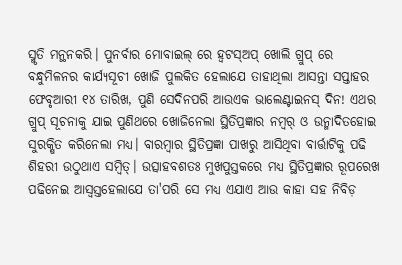ସ୍ମୃତି ମନ୍ଥନକରି। ପୁନର୍ବାର ମୋବାଇଲ୍ ରେ ହ୍ବଟସ୍ଅପ୍ ଖୋଲି ଗ୍ରୁପ୍ ରେ ବନ୍ଧୁମିଳନର କାର୍ଯ୍ଯସୂଚୀ ଖୋଜି ପୁଲକିତ ହେଲାଯେ ତାହାଥିଲା ଆସନ୍ତା ସପ୍ତାହର ଫେବୃଆରୀ ୧୪ ତାରିଖ, ପୁଣି ସେଦିନପରି ଆଉଏକ ଭାଲେଣ୍ଟାଇନସ୍ ଦିନ! ଏଥର ଗ୍ରୁପ୍ ସୂଚନାକୁ ଯାଇ ପୁଣିଥରେ ଖୋଜିନେଲା ସ୍ଥିତିପ୍ରଜ୍ଞାର ନମ୍ବର୍ ଓ ଉନ୍ମାଦିତହୋଇ ସୁରକ୍ଷିତ କରିନେଲା ମଧ୍ଯ। ବାରମ୍ବାର ସ୍ଥିତିପ୍ରଜ୍ଞା ପାଖରୁ ଆସିଥିବା ବାର୍ତ୍ତାଟିକୁ ପଢି ଶିହରୀ ଉଠୁଥାଏ ସମ୍ବିତ୍। ଉତ୍ସାହବଶତଃ ମୁଖପୁସ୍ତକରେ ମଧ୍ଯ ସ୍ଥିତିପ୍ରଜ୍ଞାର ରୂପରେଖ ପଢିନେଇ ଆସ୍ବସ୍ତହେଲାଯେ ତା'ପରି ସେ ମଧ୍ଯ ଏଯାଏ ଆଉ କାହା ସହ ନିବିଡ଼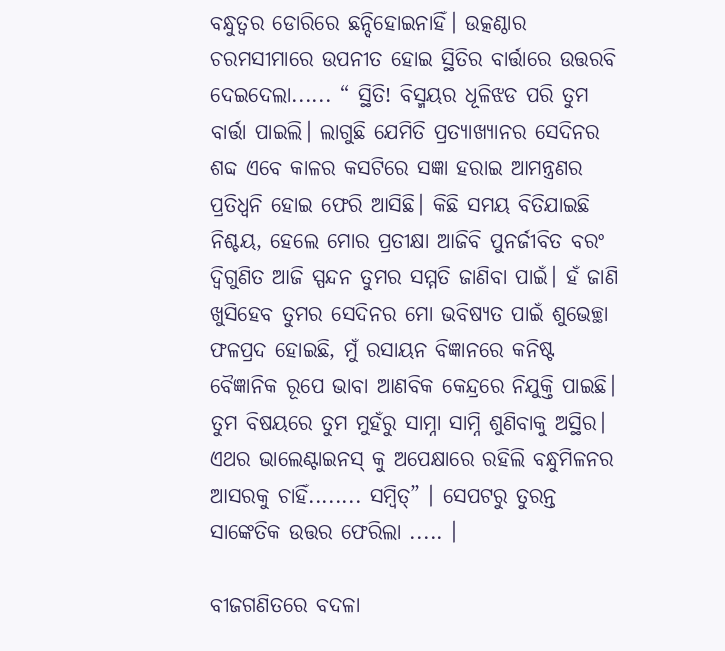ବନ୍ଧୁତ୍ବର ଡୋରିରେ ଛନ୍ଦିହୋଇନାହିଁ। ଉତ୍କଣ୍ଠାର ଚରମସୀମାରେ ଉପନୀତ ହୋଇ ସ୍ଥିତିର ବାର୍ତ୍ତାରେ ଉତ୍ତରବି ଦେଇଦେଲା...... “ ସ୍ଥିତି! ବିସ୍ମୟର ଧୂଳିଝଡ ପରି ତୁମ ବାର୍ତ୍ତା ପାଇଲି। ଲାଗୁଛି ଯେମିତି ପ୍ରତ୍ଯାଖ୍ଯାନର ସେଦିନର ଶବ୍ଦ ଏବେ କାଳର କସଟିରେ ସଜ୍ଞା ହରାଇ ଆମନ୍ତ୍ରଣର ପ୍ରତିଧ୍ଵନି ହୋଇ ଫେରି ଆସିଛି। କିଛି ସମୟ ବିତିଯାଇଛି ନିଶ୍ଚୟ, ହେଲେ ମୋର ପ୍ରତୀକ୍ଷା ଆଜିବି ପୁନର୍ଜୀବିତ ବରଂ ଦ୍ବିଗୁଣିତ ଆଜି ସ୍ପନ୍ଦନ ତୁମର ସମ୍ମତି ଜାଣିବା ପାଇଁ। ହଁ ଜାଣି ଖୁସିହେବ ତୁମର ସେଦିନର ମୋ ଭବିଷ୍ଯତ ପାଇଁ ଶୁଭେଚ୍ଛା ଫଳପ୍ରଦ ହୋଇଛି, ମୁଁ ରସାୟନ ବିଜ୍ଞାନରେ କନିଷ୍ଟ ବୈଜ୍ଞାନିକ ରୂପେ ଭାବା ଆଣବିକ କେନ୍ଦ୍ରରେ ନିଯୁକ୍ତି ପାଇଛି। ତୁମ ବିଷୟରେ ତୁମ ମୁହଁରୁ ସାମ୍ନା ସାମ୍ନି ଶୁଣିବାକୁ ଅସ୍ଥିର। ଏଥର ଭାଲେଣ୍ଟାଇନସ୍ କୁ ଅପେକ୍ଷାରେ ରହିଲି ବନ୍ଧୁମିଳନର ଆସରକୁ ଚାହିଁ........ ସମ୍ବିତ୍” । ସେପଟରୁ ତୁରନ୍ତ ସାଙ୍କେତିକ ଉତ୍ତର ଫେରିଲା ..... ।

ବୀଜଗଣିତରେ ବଦଳା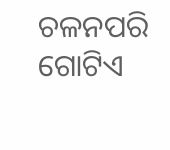ଚଳନପରି ଗୋଟିଏ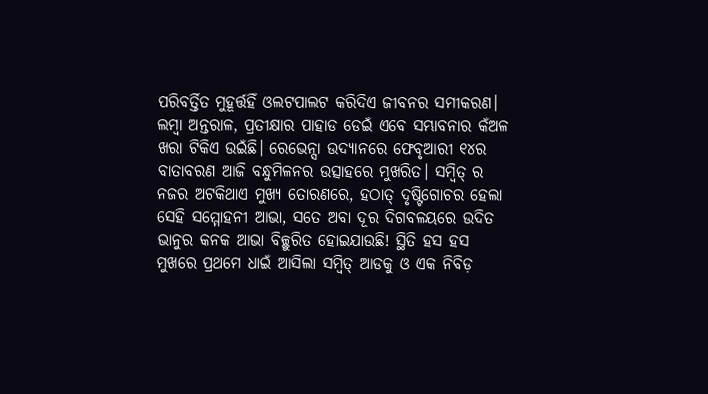ପରିବର୍ତ୍ତିତ ମୁହୂର୍ତ୍ତହିଁ ଓଲଟପାଲଟ କରିଦିଏ ଜୀବନର ସମୀକରଣ। ଲମ୍ବା ଅନ୍ତରାଳ, ପ୍ରତୀକ୍ଷାର ପାହାଡ ଡେଇଁ ଏବେ ସମ୍ଭାବନାର କଁଅଳ ଖରା ଟିକିଏ ଉଇଁଛି। ରେଭେନ୍ସା ଉଦ୍ଯାନରେ ଫେବୃଆରୀ ୧୪ର ବାତାବରଣ ଆଜି ବନ୍ଧୁମିଳନର ଉତ୍ସାହରେ ମୁଖରିତ। ସମ୍ବିତ୍ ର ନଜର ଅଟକିଥାଏ ମୁଖ୍ଯ ତୋରଣରେ, ହଠାତ୍ ଦୃଷ୍ଟିଗୋଚର ହେଲା ସେହି ସମ୍ମୋହନୀ ଆଭା, ସତେ ଅବା ଦୂର ଦିଗବଳୟରେ ଉଦିତ ଭାନୁର କନକ ଆଭା ବିଚ୍ଛୁରିତ ହୋଇଯାଉଛି! ସ୍ଥିତି ହସ ହସ ମୁଖରେ ପ୍ରଥମେ ଧାଇଁ ଆସିଲା ସମ୍ବିତ୍ ଆଡକୁ ଓ ଏକ ନିବିଡ଼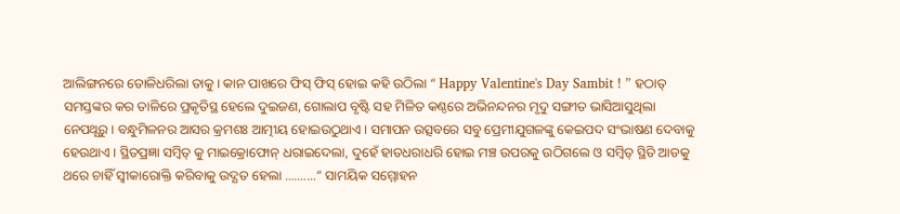ଆଲିଙ୍ଗନରେ ତୋଳିଧରିଲା ତାକୁ। କାନ ପାଖରେ ଫିସ୍ ଫିସ୍ ହୋଇ କହି ଉଠିଲା “ Happy Valentine's Day Sambit ! ” ହଠାତ୍ ସମସ୍ତଙ୍କର କର ତାଳିରେ ପ୍ରକୃତିସ୍ଥ ହେଲେ ଦୁଇଜଣ, ଗୋଲାପ ବୃଷ୍ଟି ସହ ମିଳିତ କଣ୍ଠରେ ଅଭିନନ୍ଦନର ମୃଦୁ ସଙ୍ଗୀତ ଭାସିଆସୁଥିଲା ନେପଥ୍ଯରୁ। ବନ୍ଧୁମିଳନର ଆସର କ୍ରମଶଃ ଆତ୍ମୀୟ ହୋଇଉଠୁଥାଏ। ସମାପନ ଉତ୍ସବରେ ସବୁ ପ୍ରେମୀଯୁଗଳଙ୍କୁ କେଇପଦ ସଂଭାଷଣ ଦେବାକୁ ହେଉଥାଏ। ସ୍ଥିତପ୍ରଜ୍ଞା ସମ୍ବିତ୍ କୁ ମାଇକ୍ରୋଫୋନ୍ ଧରାଇଦେଲା, ଦୁହେଁ ହାତଧରାଧରି ହୋଇ ମଞ୍ଚ ଉପରକୁ ଉଠିଗଲେ ଓ ସମ୍ବିତ୍ ସ୍ଥିତି ଆଡକୁ ଥରେ ଚାହିଁ ସ୍ବୀକାରୋକ୍ତି କରିବାକୁ ଉଦ୍ଯତ ହେଲା ..........“ ସାମୟିକ ସମ୍ମୋହନ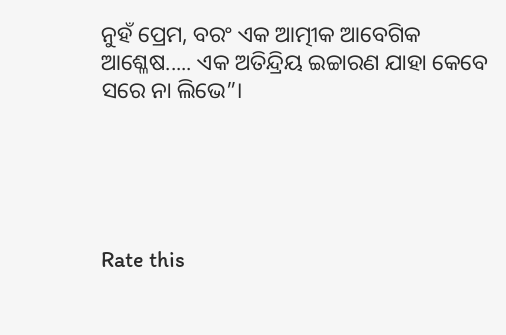ନୁହଁ ପ୍ରେମ, ବରଂ ଏକ ଆତ୍ମୀକ ଆବେଗିକ ଆଶ୍ଳେଷ..... ଏକ ଅତିନ୍ଦ୍ରିୟ ଇଚ୍ଚାରଣ ଯାହା କେବେ ସରେ ନା ଲିଭେ”।





Rate this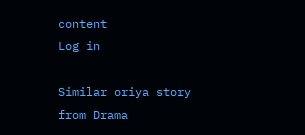content
Log in

Similar oriya story from Drama